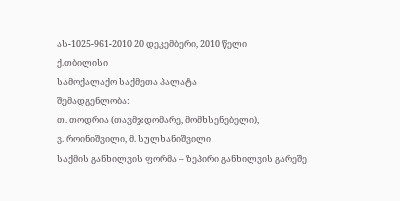ას-1025-961-2010 20 დეკემბერი, 2010 წელი
ქ.თბილისი
სამოქალაქო საქმეთა პალატა
შემადგენლობა:
თ. თოდრია (თავმჯდომარე, მომხსენებელი),
ვ. როინიშვილი, მ. სულხანიშვილი
საქმის განხილვის ფორმა – ზეპირი განხილვის გარეშე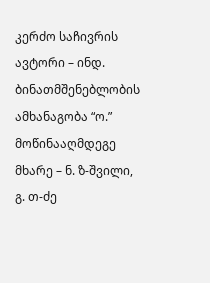კერძო საჩივრის ავტორი – ინდ. ბინათმშენებლობის ამხანაგობა “ო.”
მოწინააღმდეგე მხარე – ნ. ზ-შვილი, გ. თ-ძე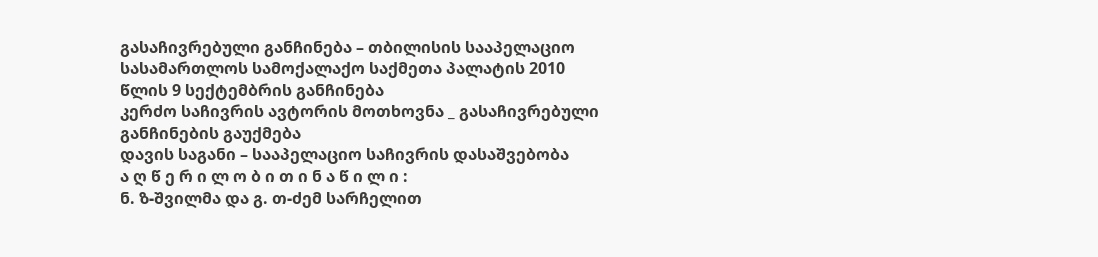გასაჩივრებული განჩინება – თბილისის სააპელაციო სასამართლოს სამოქალაქო საქმეთა პალატის 2010 წლის 9 სექტემბრის განჩინება
კერძო საჩივრის ავტორის მოთხოვნა _ გასაჩივრებული განჩინების გაუქმება
დავის საგანი – სააპელაციო საჩივრის დასაშვებობა
ა ღ წ ე რ ი ლ ო ბ ი თ ი ნ ა წ ი ლ ი :
ნ. ზ-შვილმა და გ. თ-ძემ სარჩელით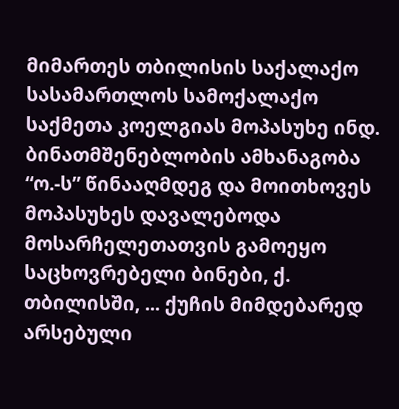მიმართეს თბილისის საქალაქო სასამართლოს სამოქალაქო საქმეთა კოელგიას მოპასუხე ინდ. ბინათმშენებლობის ამხანაგობა “ო.-ს” წინააღმდეგ და მოითხოვეს მოპასუხეს დავალებოდა მოსარჩელეთათვის გამოეყო საცხოვრებელი ბინები, ქ. თბილისში, ... ქუჩის მიმდებარედ არსებული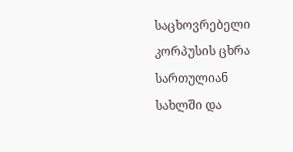საცხოვრებელი კორპუსის ცხრა სართულიან სახლში და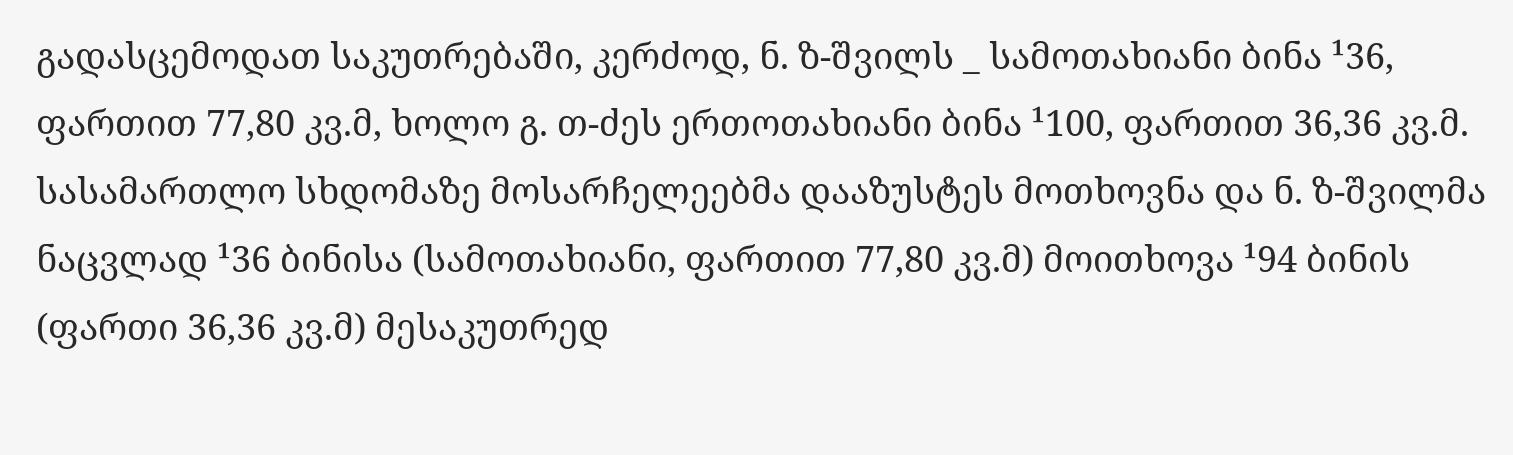გადასცემოდათ საკუთრებაში, კერძოდ, ნ. ზ-შვილს _ სამოთახიანი ბინა ¹36, ფართით 77,80 კვ.მ, ხოლო გ. თ-ძეს ერთოთახიანი ბინა ¹100, ფართით 36,36 კვ.მ. სასამართლო სხდომაზე მოსარჩელეებმა დააზუსტეს მოთხოვნა და ნ. ზ-შვილმა ნაცვლად ¹36 ბინისა (სამოთახიანი, ფართით 77,80 კვ.მ) მოითხოვა ¹94 ბინის (ფართი 36,36 კვ.მ) მესაკუთრედ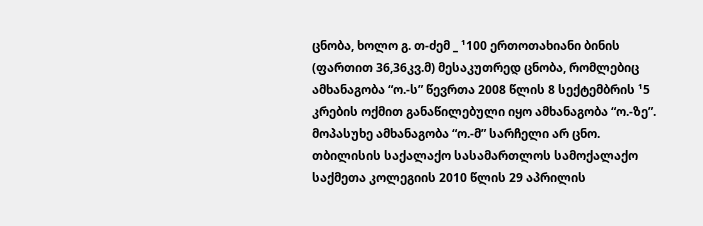ცნობა, ხოლო გ. თ-ძემ _ ¹100 ერთოთახიანი ბინის (ფართით 36,36კვ.მ) მესაკუთრედ ცნობა, რომლებიც ამხანაგობა “ო.-ს” წევრთა 2008 წლის 8 სექტემბრის ¹5 კრების ოქმით განაწილებული იყო ამხანაგობა “ო.-ზე”.
მოპასუხე ამხანაგობა “ო.-მ” სარჩელი არ ცნო.
თბილისის საქალაქო სასამართლოს სამოქალაქო საქმეთა კოლეგიის 2010 წლის 29 აპრილის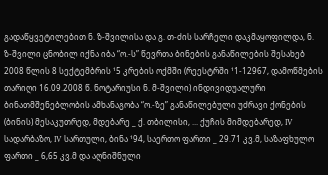გადაწყვეტილებით ნ. ზ-შვილისა და გ. თ-ძის სარჩელი დაკმაყოფილდა, ნ. ზ-შვილი ცნობილ იქნა იბა “ო.-ს” წევრთა ბინების განაწილების შესახებ 2008 წლის 8 სექტემბრის ¹5 კრების ოქმში (რეესტრში ¹1-12967, დამოწმების თარიღი 16.09.2008 წ. ნოტარიუსი ნ. მ-შვილი) ინდივიდუალური ბინათმშენებლობის ამხანაგობა “ო.-ზე” განაწილებული უძრავი ქონების (ბინის) მესაკუთრედ, მდებარე _ ქ. თბილისი, ... ქუჩის მიმდებარედ, IV სადარბაზო, IV სართული, ბინა ¹94, საერთო ფართი _ 29.71 კვ.მ, საზაფხულო ფართი _ 6,65 კვ.მ და აღნიშნული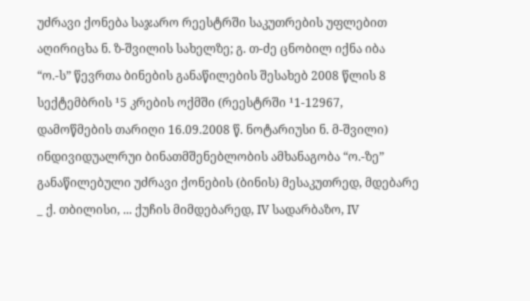უძრავი ქონება საჯარო რეესტრში საკუთრების უფლებით აღირიცხა ნ. ზ-შვილის სახელზე; გ. თ-ძე ცნობილ იქნა იბა “ო.-ს” წევრთა ბინების განაწილების შესახებ 2008 წლის 8 სექტემბრის ¹5 კრების ოქმში (რეესტრში ¹1-12967, დამოწმების თარიღი 16.09.2008 წ. ნოტარიუსი ნ. მ-შვილი) ინდივიდუალრუი ბინათმშენებლობის ამხანაგობა “ო.-ზე” განაწილებული უძრავი ქონების (ბინის) მესაკუთრედ, მდებარე _ ქ. თბილისი, ... ქუჩის მიმდებარედ, IV სადარბაზო, IV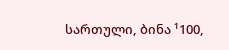სართული, ბინა ¹100,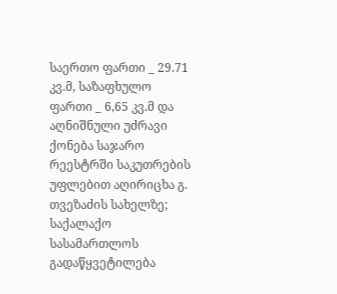საერთო ფართი _ 29.71 კვ.მ, საზაფხულო ფართი _ 6,65 კვ.მ და აღნიშნული უძრავი ქონება საჯარო რეესტრში საკუთრების უფლებით აღირიცხა გ. თვეზაძის სახელზე;
საქალაქო სასამართლოს გადაწყვეტილება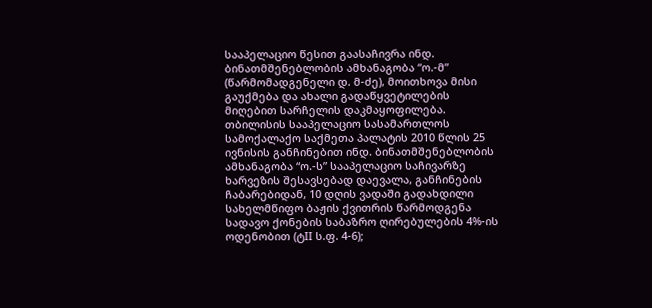სააპელაციო წესით გაასაჩივრა ინდ. ბინათმშენებლობის ამხანაგობა “ო.-მ” (წარმომადგენელი დ. მ-ძე), მოითხოვა მისი გაუქმება და ახალი გადაწყვეტილების მიღებით სარჩელის დაკმაყოფილება.
თბილისის სააპელაციო სასამართლოს სამოქალაქო საქმეთა პალატის 2010 წლის 25 ივნისის განჩინებით ინდ. ბინათმშენებლობის ამხანაგობა “ო.-ს” სააპელაციო საჩივარზე ხარვეზის შესავსებად დაევალა, განჩინების ჩაბარებიდან, 10 დღის ვადაში გადახდილი სახელმწიფო ბაჟის ქვითრის წარმოდგენა სადავო ქონების საბაზრო ღირებულების 4%-ის ოდენობით (ტII ს.ფ. 4-6);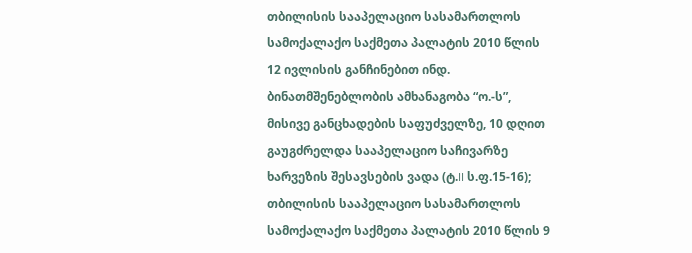თბილისის სააპელაციო სასამართლოს სამოქალაქო საქმეთა პალატის 2010 წლის 12 ივლისის განჩინებით ინდ. ბინათმშენებლობის ამხანაგობა “ო.-ს”, მისივე განცხადების საფუძველზე, 10 დღით გაუგძრელდა სააპელაციო საჩივარზე ხარვეზის შესავსების ვადა (ტ.II ს.ფ.15-16);
თბილისის სააპელაციო სასამართლოს სამოქალაქო საქმეთა პალატის 2010 წლის 9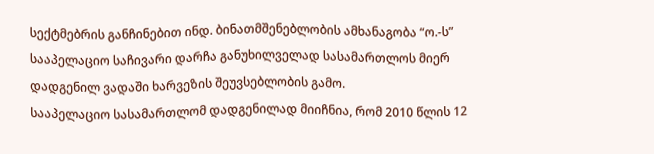სექტმებრის განჩინებით ინდ. ბინათმშენებლობის ამხანაგობა “ო.-ს” სააპელაციო საჩივარი დარჩა განუხილველად სასამართლოს მიერ დადგენილ ვადაში ხარვეზის შეუვსებლობის გამო.
სააპელაციო სასამართლომ დადგენილად მიიჩნია, რომ 2010 წლის 12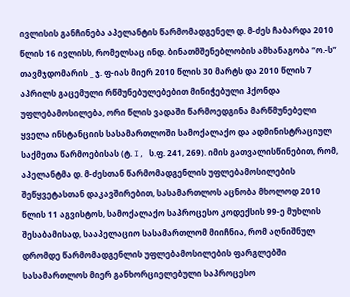ივლისის განჩინება აპელანტის წარმომადგენელ დ. მ-ძეს ჩაბარდა 2010 წლის 16 ივლისს, რომელსაც ინდ. ბინათმშენებლობის ამხანაგობა “ო.-ს” თავმჯდომარის _ ჯ. ფ-იას მიერ 2010 წლის 30 მარტს და 2010 წლის 7 აპრილს გაცემული რწმუნებულებებით მინიჭებული ჰქონდა უფლებამოსილება, ორი წლის ვადაში წარმოედგინა მარწმუნებელი ყველა ინსტანციის სასამართლოში სამოქალაქო და ადმინისტრაციულ საქმეთა წარმოებისას (ტ. I, ს.ფ. 241, 269). იმის გათვალისწინებით, რომ, აპელანტმა დ. მ-ძესთან წარმომადგენლის უფლებამოსილების შეწყვეტასთან დაკავშირებით, სასამართლოს აცნობა მხოლოდ 2010 წლის 11 აგვისტოს, სამოქალაქო საპროცესო კოდექსის 99-ე მუხლის შესაბამისად, სააპელაციო სასამართლომ მიიჩნია, რომ აღნიშნულ დრომდე წარმომადგენლის უფლებამოსილების ფარგლებში სასამართლოს მიერ განხორციელებული საპროცესო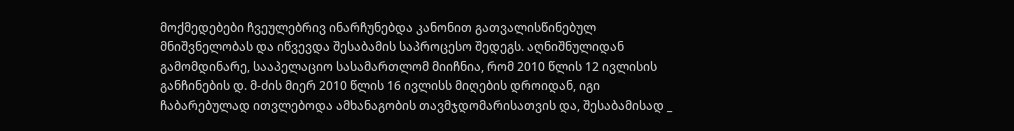მოქმედებები ჩვეულებრივ ინარჩუნებდა კანონით გათვალისწინებულ მნიშვნელობას და იწვევდა შესაბამის საპროცესო შედეგს. აღნიშნულიდან გამომდინარე, სააპელაციო სასამართლომ მიიჩნია, რომ 2010 წლის 12 ივლისის განჩინების დ. მ-ძის მიერ 2010 წლის 16 ივლისს მიღების დროიდან, იგი ჩაბარებულად ითვლებოდა ამხანაგობის თავმჯდომარისათვის და, შესაბამისად _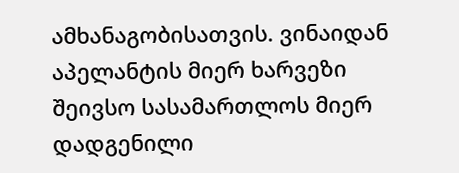ამხანაგობისათვის. ვინაიდან აპელანტის მიერ ხარვეზი შეივსო სასამართლოს მიერ დადგენილი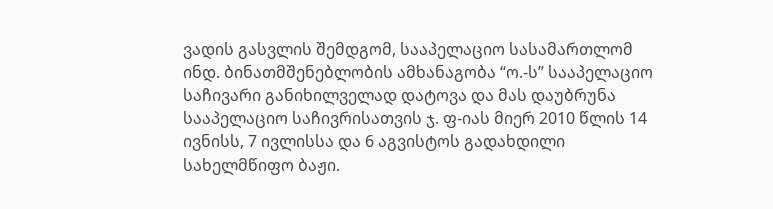ვადის გასვლის შემდგომ, სააპელაციო სასამართლომ ინდ. ბინათმშენებლობის ამხანაგობა “ო.-ს” სააპელაციო საჩივარი განიხილველად დატოვა და მას დაუბრუნა სააპელაციო საჩივრისათვის ჯ. ფ-იას მიერ 2010 წლის 14 ივნისს, 7 ივლისსა და 6 აგვისტოს გადახდილი სახელმწიფო ბაჟი.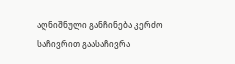აღნიშნული განჩინება კერძო საჩივრით გაასაჩივრა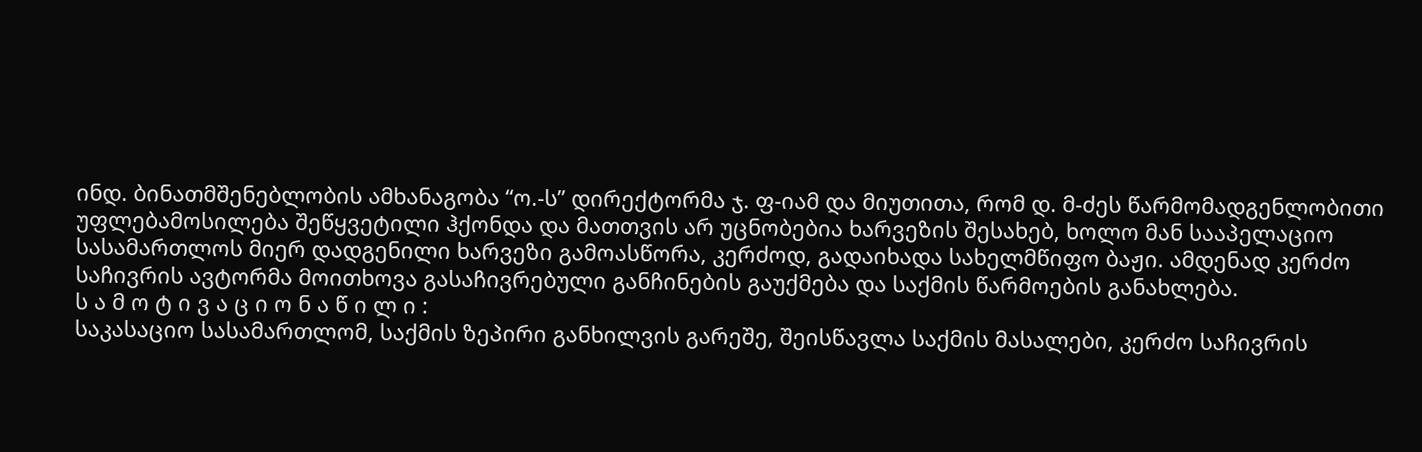ინდ. ბინათმშენებლობის ამხანაგობა “ო.-ს” დირექტორმა ჯ. ფ-იამ და მიუთითა, რომ დ. მ-ძეს წარმომადგენლობითი უფლებამოსილება შეწყვეტილი ჰქონდა და მათთვის არ უცნობებია ხარვეზის შესახებ, ხოლო მან სააპელაციო სასამართლოს მიერ დადგენილი ხარვეზი გამოასწორა, კერძოდ, გადაიხადა სახელმწიფო ბაჟი. ამდენად კერძო საჩივრის ავტორმა მოითხოვა გასაჩივრებული განჩინების გაუქმება და საქმის წარმოების განახლება.
ს ა მ ო ტ ი ვ ა ც ი ო ნ ა წ ი ლ ი :
საკასაციო სასამართლომ, საქმის ზეპირი განხილვის გარეშე, შეისწავლა საქმის მასალები, კერძო საჩივრის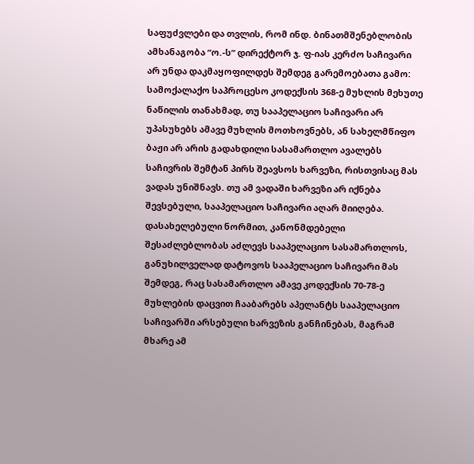საფუძვლები და თვლის, რომ ინდ. ბინათმშენებლობის ამხანაგობა “ო.-ს” დირექტორ ჯ. ფ-იას კერძო საჩივარი არ უნდა დაკმაყოფილდეს შემდეგ გარემოებათა გამო:
სამოქალაქო საპროცესო კოდექსის 368-ე მუხლის მეხუთე ნაწილის თანახმად, თუ სააპელაციო საჩივარი არ უპასუხებს ამავე მუხლის მოთხოვნებს, ან სახელმწიფო ბაჟი არ არის გადახდილი სასამართლო ავალებს საჩივრის შემტან პირს შეავსოს ხარვეზი, რისთვისაც მას ვადას უნიშნავს. თუ ამ ვადაში ხარვეზი არ იქნება შევსებული, სააპელაციო საჩივარი აღარ მიიღება. დასახელებული ნორმით, კანონმდებელი შესაძლებლობას აძლევს სააპელაციო სასამართლოს, განუხილველად დატოვოს სააპელაციო საჩივარი მას შემდეგ, რაც სასამართლო ამავე კოდექსის 70-78-ე მუხლების დაცვით ჩააბარებს აპელანტს სააპელაციო საჩივარში არსებული ხარვეზის განჩინებას, მაგრამ მხარე ამ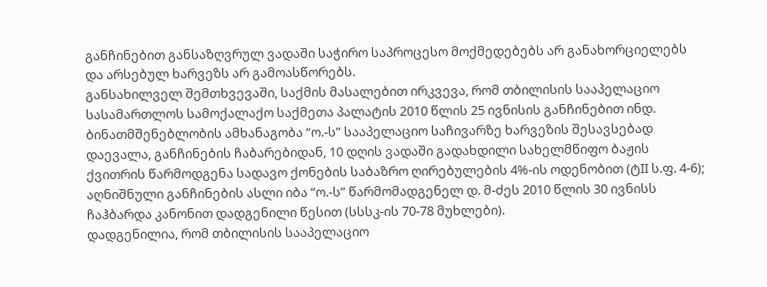განჩინებით განსაზღვრულ ვადაში საჭირო საპროცესო მოქმედებებს არ განახორციელებს და არსებულ ხარვეზს არ გამოასწორებს.
განსახილველ შემთხვევაში, საქმის მასალებით ირკვევა, რომ თბილისის სააპელაციო სასამართლოს სამოქალაქო საქმეთა პალატის 2010 წლის 25 ივნისის განჩინებით ინდ. ბინათმშენებლობის ამხანაგობა “ო.-ს” სააპელაციო საჩივარზე ხარვეზის შესავსებად დაევალა, განჩინების ჩაბარებიდან, 10 დღის ვადაში გადახდილი სახელმწიფო ბაჟის ქვითრის წარმოდგენა სადავო ქონების საბაზრო ღირებულების 4%-ის ოდენობით (ტII ს.ფ. 4-6); აღნიშნული განჩინების ასლი იბა “ო.-ს” წარმომადგენელ დ. მ-ძეს 2010 წლის 30 ივნისს ჩაჰბარდა კანონით დადგენილი წესით (სსსკ-ის 70-78 მუხლები).
დადგენილია, რომ თბილისის სააპელაციო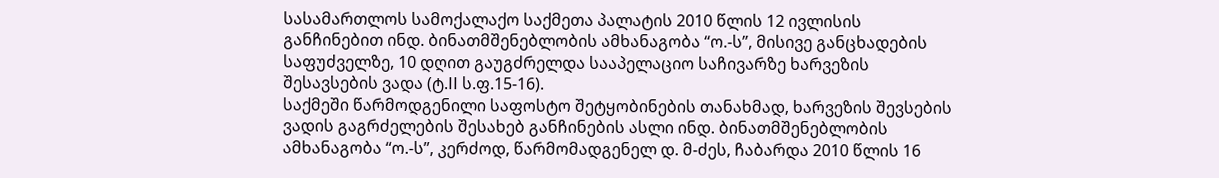სასამართლოს სამოქალაქო საქმეთა პალატის 2010 წლის 12 ივლისის განჩინებით ინდ. ბინათმშენებლობის ამხანაგობა “ო.-ს”, მისივე განცხადების საფუძველზე, 10 დღით გაუგძრელდა სააპელაციო საჩივარზე ხარვეზის შესავსების ვადა (ტ.II ს.ფ.15-16).
საქმეში წარმოდგენილი საფოსტო შეტყობინების თანახმად, ხარვეზის შევსების ვადის გაგრძელების შესახებ განჩინების ასლი ინდ. ბინათმშენებლობის ამხანაგობა “ო.-ს”, კერძოდ, წარმომადგენელ დ. მ-ძეს, ჩაბარდა 2010 წლის 16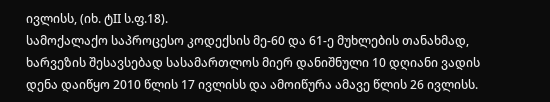ივლისს, (იხ. ტII ს.ფ.18).
სამოქალაქო საპროცესო კოდექსის მე-60 და 61-ე მუხლების თანახმად, ხარვეზის შესავსებად სასამართლოს მიერ დანიშნული 10 დღიანი ვადის დენა დაიწყო 2010 წლის 17 ივლისს და ამოიწურა ამავე წლის 26 ივლისს.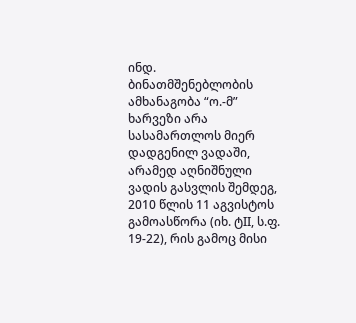ინდ. ბინათმშენებლობის ამხანაგობა “ო.-მ” ხარვეზი არა სასამართლოს მიერ დადგენილ ვადაში, არამედ აღნიშნული ვადის გასვლის შემდეგ, 2010 წლის 11 აგვისტოს გამოასწორა (იხ. ტII, ს.ფ. 19-22), რის გამოც მისი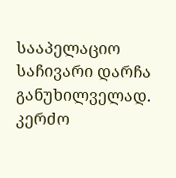სააპელაციო საჩივარი დარჩა განუხილველად.
კერძო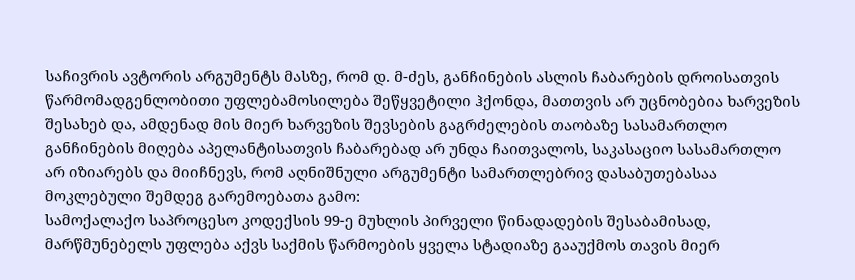საჩივრის ავტორის არგუმენტს მასზე, რომ დ. მ-ძეს, განჩინების ასლის ჩაბარების დროისათვის წარმომადგენლობითი უფლებამოსილება შეწყვეტილი ჰქონდა, მათთვის არ უცნობებია ხარვეზის შესახებ და, ამდენად მის მიერ ხარვეზის შევსების გაგრძელების თაობაზე სასამართლო განჩინების მიღება აპელანტისათვის ჩაბარებად არ უნდა ჩაითვალოს, საკასაციო სასამართლო არ იზიარებს და მიიჩნევს, რომ აღნიშნული არგუმენტი სამართლებრივ დასაბუთებასაა მოკლებული შემდეგ გარემოებათა გამო:
სამოქალაქო საპროცესო კოდექსის 99-ე მუხლის პირველი წინადადების შესაბამისად, მარწმუნებელს უფლება აქვს საქმის წარმოების ყველა სტადიაზე გააუქმოს თავის მიერ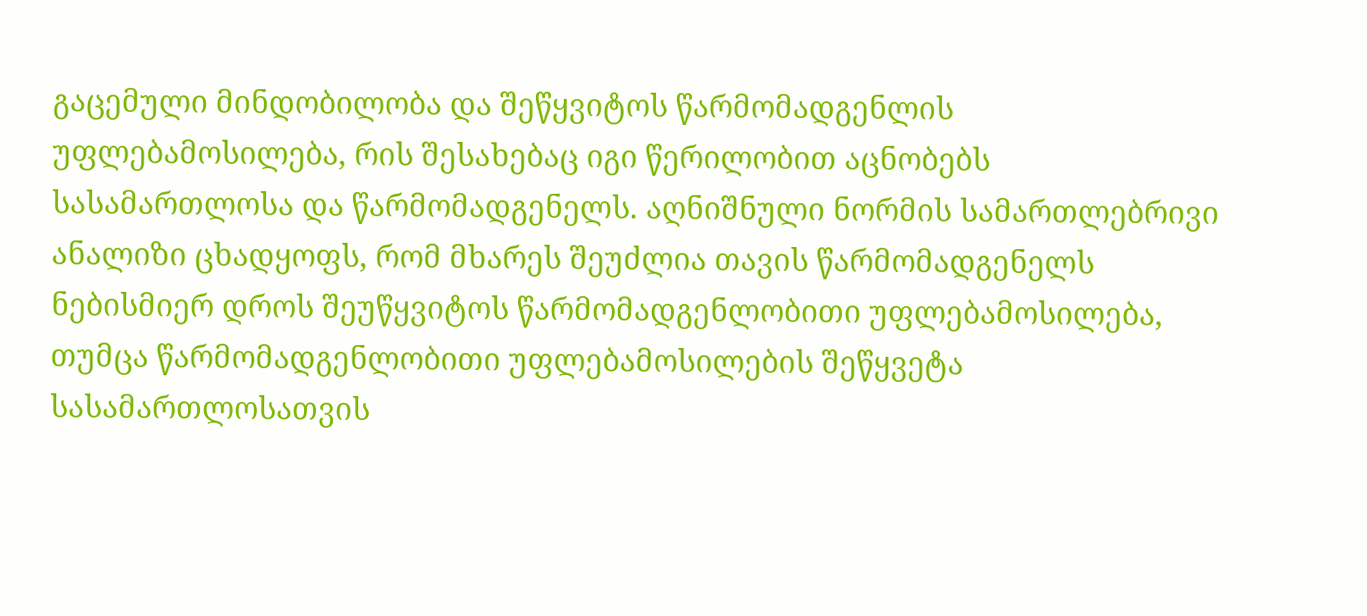გაცემული მინდობილობა და შეწყვიტოს წარმომადგენლის უფლებამოსილება, რის შესახებაც იგი წერილობით აცნობებს სასამართლოსა და წარმომადგენელს. აღნიშნული ნორმის სამართლებრივი ანალიზი ცხადყოფს, რომ მხარეს შეუძლია თავის წარმომადგენელს ნებისმიერ დროს შეუწყვიტოს წარმომადგენლობითი უფლებამოსილება, თუმცა წარმომადგენლობითი უფლებამოსილების შეწყვეტა სასამართლოსათვის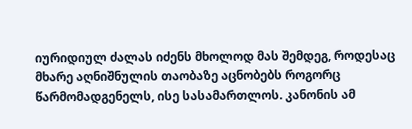იურიდიულ ძალას იძენს მხოლოდ მას შემდეგ, როდესაც მხარე აღნიშნულის თაობაზე აცნობებს როგორც წარმომადგენელს, ისე სასამართლოს. კანონის ამ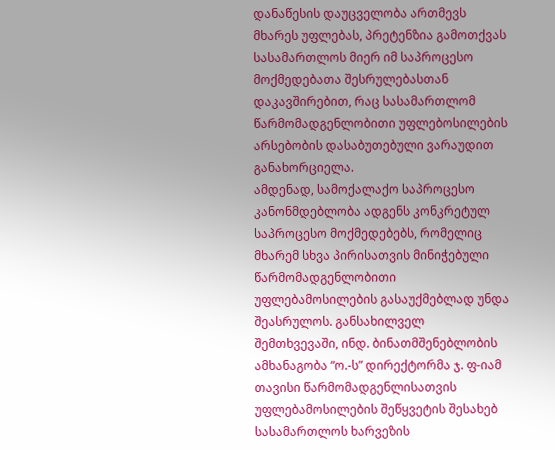დანაწესის დაუცველობა ართმევს მხარეს უფლებას, პრეტენზია გამოთქვას სასამართლოს მიერ იმ საპროცესო მოქმედებათა შესრულებასთან დაკავშირებით, რაც სასამართლომ წარმომადგენლობითი უფლებოსილების არსებობის დასაბუთებული ვარაუდით განახორციელა.
ამდენად, სამოქალაქო საპროცესო კანონმდებლობა ადგენს კონკრეტულ საპროცესო მოქმედებებს, რომელიც მხარემ სხვა პირისათვის მინიჭებული წარმომადგენლობითი უფლებამოსილების გასაუქმებლად უნდა შეასრულოს. განსახილველ შემთხვევაში, ინდ. ბინათმშენებლობის ამხანაგობა “ო.-ს” დირექტორმა ჯ. ფ-იამ თავისი წარმომადგენლისათვის უფლებამოსილების შეწყვეტის შესახებ სასამართლოს ხარვეზის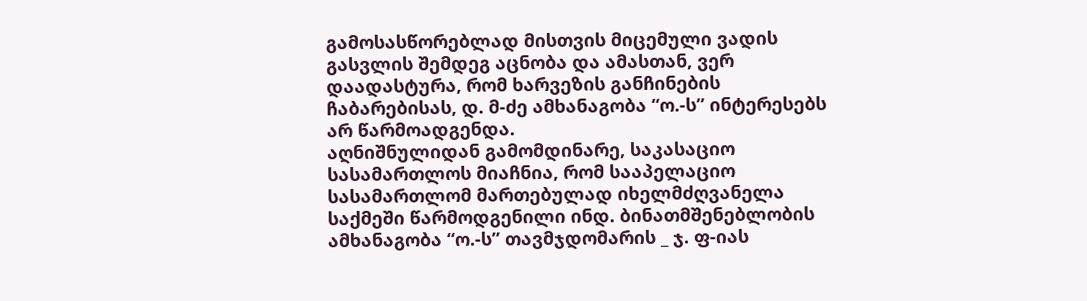გამოსასწორებლად მისთვის მიცემული ვადის გასვლის შემდეგ აცნობა და ამასთან, ვერ დაადასტურა, რომ ხარვეზის განჩინების ჩაბარებისას, დ. მ-ძე ამხანაგობა “ო.-ს” ინტერესებს არ წარმოადგენდა.
აღნიშნულიდან გამომდინარე, საკასაციო სასამართლოს მიაჩნია, რომ სააპელაციო სასამართლომ მართებულად იხელმძღვანელა საქმეში წარმოდგენილი ინდ. ბინათმშენებლობის ამხანაგობა “ო.-ს” თავმჯდომარის _ ჯ. ფ-იას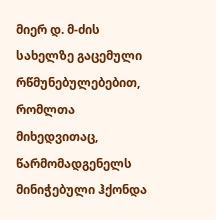მიერ დ. მ-ძის სახელზე გაცემული რწმუნებულებებით, რომლთა მიხედვითაც, წარმომადგენელს მინიჭებული ჰქონდა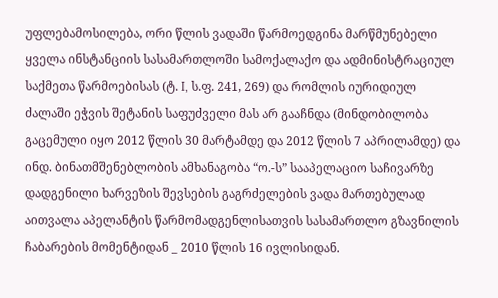უფლებამოსილება, ორი წლის ვადაში წარმოედგინა მარწმუნებელი ყველა ინსტანციის სასამართლოში სამოქალაქო და ადმინისტრაციულ საქმეთა წარმოებისას (ტ. I, ს.ფ. 241, 269) და რომლის იურიდიულ ძალაში ეჭვის შეტანის საფუძველი მას არ გააჩნდა (მინდობილობა გაცემული იყო 2012 წლის 30 მარტამდე და 2012 წლის 7 აპრილამდე) და ინდ. ბინათმშენებლობის ამხანაგობა “ო.-ს” სააპელაციო საჩივარზე დადგენილი ხარვეზის შევსების გაგრძელების ვადა მართებულად აითვალა აპელანტის წარმომადგენლისათვის სასამართლო გზავნილის ჩაბარების მომენტიდან _ 2010 წლის 16 ივლისიდან.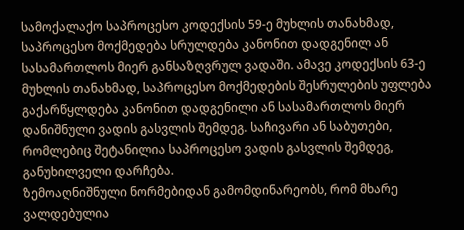სამოქალაქო საპროცესო კოდექსის 59-ე მუხლის თანახმად, საპროცესო მოქმედება სრულდება კანონით დადგენილ ან სასამართლოს მიერ განსაზღვრულ ვადაში. ამავე კოდექსის 63-ე მუხლის თანახმად, საპროცესო მოქმედების შესრულების უფლება გაქარწყლდება კანონით დადგენილი ან სასამართლოს მიერ დანიშნული ვადის გასვლის შემდეგ. საჩივარი ან საბუთები, რომლებიც შეტანილია საპროცესო ვადის გასვლის შემდეგ, განუხილველი დარჩება.
ზემოაღნიშნული ნორმებიდან გამომდინარეობს, რომ მხარე ვალდებულია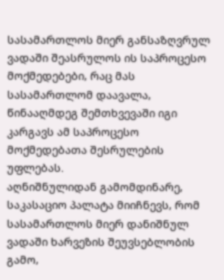სასამართლოს მიერ განსაზღვრულ ვადაში შეასრულოს ის საპროცესო მოქმედებები, რაც მას სასამართლომ დაავალა, წინააღმდეგ შემთხვევაში იგი კარგავს ამ საპროცესო მოქმედებათა შესრულების უფლებას.
აღნიშნულიდან გამომდინარე, საკასაციო პალატა მიიჩნევს, რომ სასამართლოს მიერ დანიშნულ ვადაში ხარვეზის შეუვსებლობის გამო,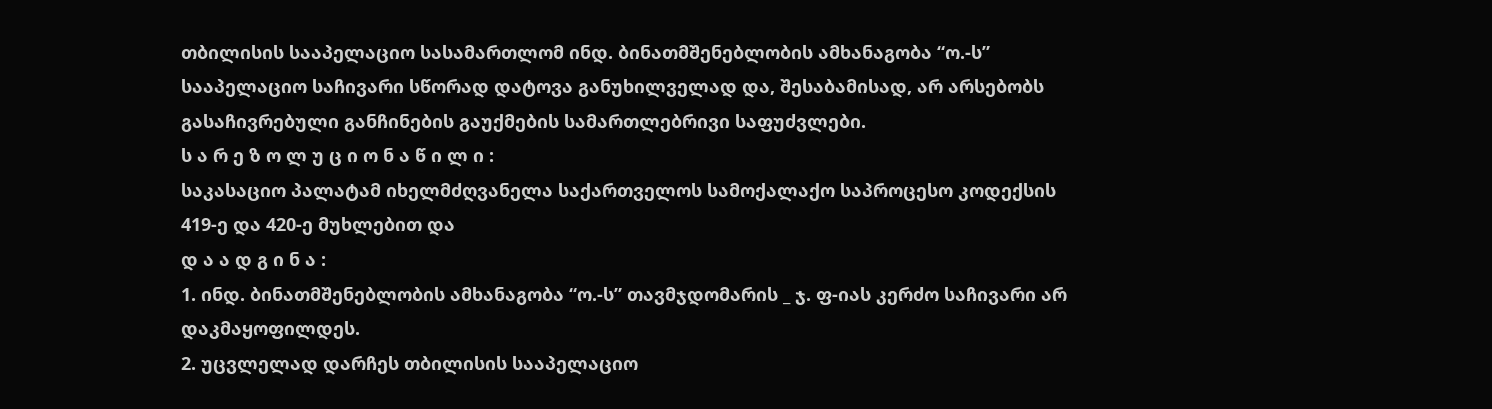თბილისის სააპელაციო სასამართლომ ინდ. ბინათმშენებლობის ამხანაგობა “ო.-ს” სააპელაციო საჩივარი სწორად დატოვა განუხილველად და, შესაბამისად, არ არსებობს გასაჩივრებული განჩინების გაუქმების სამართლებრივი საფუძვლები.
ს ა რ ე ზ ო ლ უ ც ი ო ნ ა წ ი ლ ი :
საკასაციო პალატამ იხელმძღვანელა საქართველოს სამოქალაქო საპროცესო კოდექსის 419-ე და 420-ე მუხლებით და
დ ა ა დ გ ი ნ ა :
1. ინდ. ბინათმშენებლობის ამხანაგობა “ო.-ს” თავმჯდომარის _ ჯ. ფ-იას კერძო საჩივარი არ დაკმაყოფილდეს.
2. უცვლელად დარჩეს თბილისის სააპელაციო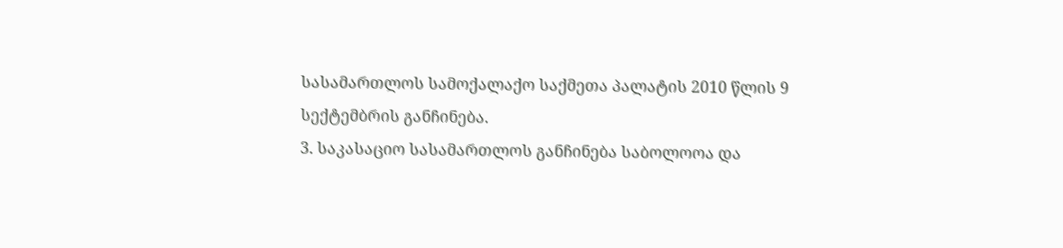სასამართლოს სამოქალაქო საქმეთა პალატის 2010 წლის 9 სექტემბრის განჩინება.
3. საკასაციო სასამართლოს განჩინება საბოლოოა და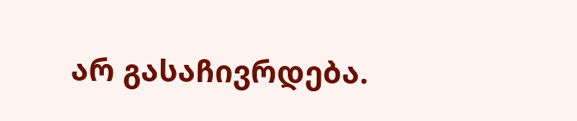არ გასაჩივრდება.